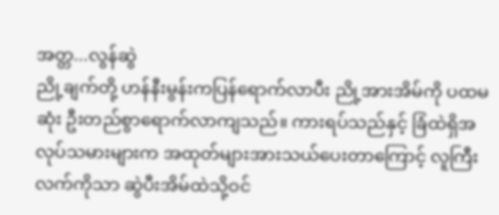အတ္တ...လွန်ဆွဲ
ညို့ချက်တို့ ဟန်နီးမွန်းကပြန်ရောက်လာပီး ညို့အားအိမ်ကို ပထမဆုံး ဦးတည်စွာရောက်လာကျသည်။ ကားရပ်သည်နှင့် ခြံထဲရှိအလုပ်သမားများက အထုတ်များအားသယ်ပေးတာကြောင့် လူကြီးလက်ကိုသာ ဆွဲပီးအိမ်ထဲသို့ဝင်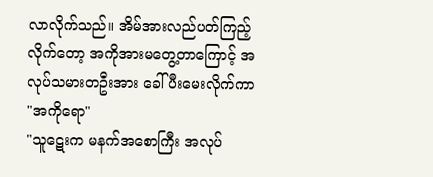လာလိုက်သည်။ အိမ်အားလည်ပတ်ကြည့်လိုက်တော့ အကိုအားမတွေ့တာကြောင့် အလုပ်သမားတဦးအား ခေါ်ပီးမေးလိုက်ကာ
"အကိုရော"
"သူဋေးက မနက်အစောကြီး အလုပ်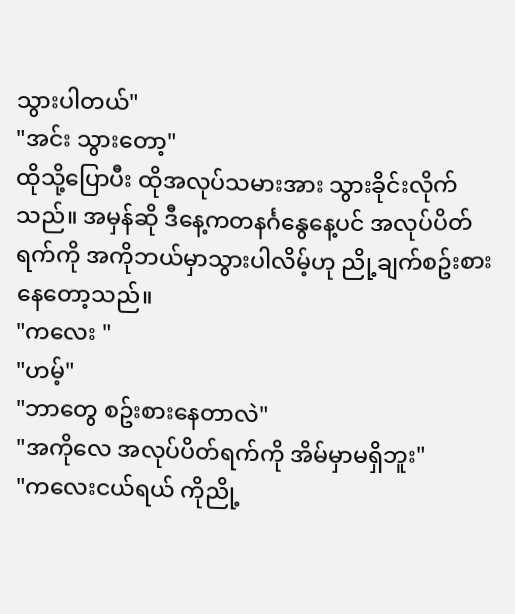သွားပါတယ်"
"အင်း သွားတော့"
ထိုသို့ပြောပီး ထိုအလုပ်သမားအား သွားခိုင်းလိုက်သည်။ အမှန်ဆို ဒီနေ့ကတနင်္ဂနွေနေ့ပင် အလုပ်ပိတ်ရက်ကို အကိုဘယ်မှာသွားပါလိမ့်ဟု ညို့ချက်စဥ်းစားနေတော့သည်။
"ကလေး "
"ဟမ့်"
"ဘာတွေ စဥ်းစားနေတာလဲ"
"အကိုလေ အလုပ်ပိတ်ရက်ကို အိမ်မှာမရှိဘူး"
"ကလေးငယ်ရယ် ကိုညို့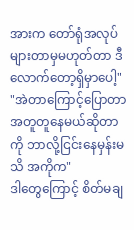အားက တော်ရုံအလုပ်များတာမှမဟုတ်တာ ဒီလောက်တော့ရှိမှာပေါ့"
"အဲတာကြောင့်ပြောတာ အတူတူနေမယ်ဆိုတာကို ဘာလို့ငြင်းနေမှန်းမသိ အကိုက"
ဒါတွေကြောင့် စိတ်မချ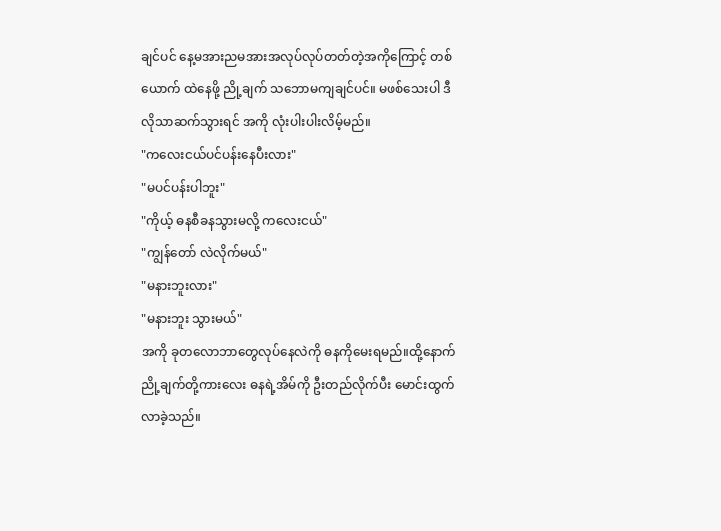ချင်ပင် နေ့မအားညမအားအလုပ်လုပ်တတ်တဲ့အကိုကြောင့် တစ်ယောက် ထဲနေဖို့ ညို့ချက် သဘောမကျချင်ပင်။ မဖစ်သေးပါ ဒီလိုသာဆက်သွားရင် အကို လုံးပါးပါးလိမ့်မည်။
"ကလေးငယ်ပင်ပန်းနေပီးလား"
"မပင်ပန်းပါဘူး"
"ကိုယ့် ဓနစီခနသွားမလို့ ကလေးငယ်"
"ကျွန်တော် လဲလိုက်မယ်"
"မနားဘူးလား"
"မနားဘူး သွားမယ်"
အကို ခုတလောဘာတွေလုပ်နေလဲကို ဓနကိုမေးရမည်။ထို့နောက် ညို့ချက်တို့ကားလေး ဓနရဲ့အိမ်ကို ဦးတည်လိုက်ပီး မောင်းထွက်လာခဲ့သည်။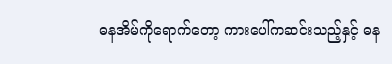ဓနအိမ်ကိုရောက်တော့ ကားပေါ်ကဆင်းသည့်နှင့် ဓန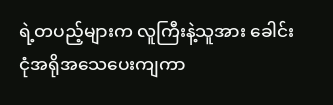ရဲ့တပည့်များက လူကြီးနဲ့သူအား ခေါင်းငုံအရိုအသေပေးကျကာ